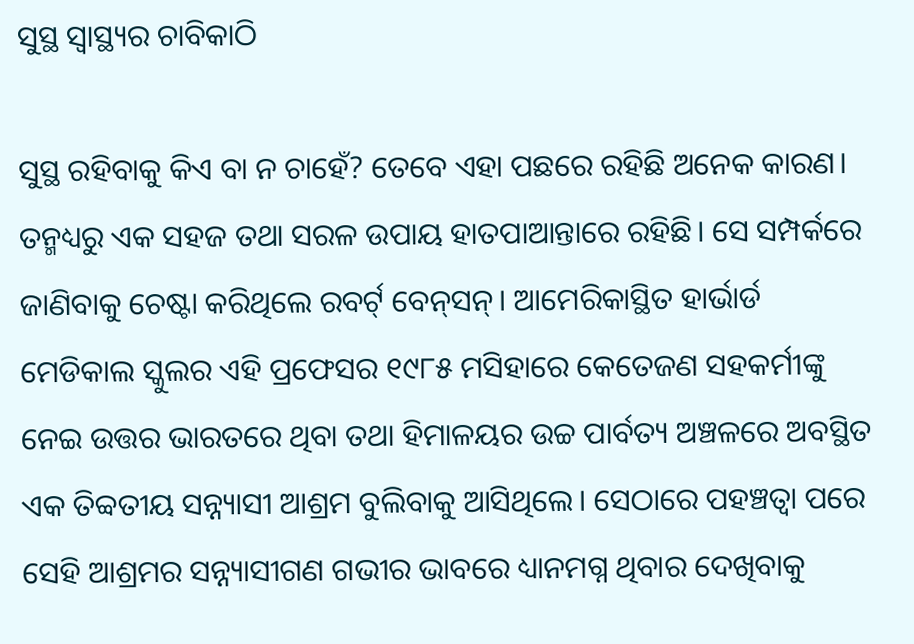ସୁସ୍ଥ ସ୍ବାସ୍ଥ୍ୟର ଚାବିକାଠି

ସୁସ୍ଥ ରହିବାକୁ କିଏ ବା ନ ଚାହେଁ? ତେବେ ଏହା ପଛରେ ରହିଛି ଅନେକ କାରଣ। ତନ୍ମଧ୍ୟରୁ ଏକ ସହଜ ତଥା ସରଳ ଉପାୟ ହାତପାଆନ୍ତାରେ ରହିଛି। ସେ ସମ୍ପର୍କରେ ଜାଣିବାକୁ ଚେଷ୍ଟା କରିଥିଲେ ରବର୍ଟ୍‌ ବେନ୍‌ସନ୍‌। ଆମେରିକାସ୍ଥିତ ହାର୍ଭାର୍ଡ ମେଡିକାଲ ସ୍କୁଲର ଏହି ପ୍ରଫେସର ୧୯୮୫ ମସିହାରେ କେତେଜଣ ସହକର୍ମୀଙ୍କୁ ନେଇ ଉତ୍ତର ଭାରତରେ ଥିବା ତଥା ହିମାଳୟର ଉଚ୍ଚ ପାର୍ବତ୍ୟ ଅଞ୍ଚଳରେ ଅବସ୍ଥିତ ଏକ ତିବ୍ବତୀୟ ସନ୍ନ୍ୟାସୀ ଆଶ୍ରମ ବୁଲିବାକୁ ଆସିଥିଲେ। ସେଠାରେ ପହଞ୍ଚତ୍ବା ପରେ ସେହି ଆଶ୍ରମର ସନ୍ନ୍ୟାସୀଗଣ ଗଭୀର ଭାବରେ ଧ୍ୟାନମଗ୍ନ ଥିବାର ଦେଖିବାକୁ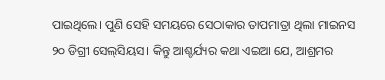ପାଇଥିଲେ। ପୁଣି ସେହି ସମୟରେ ସେଠାକାର ତାପମାତ୍ରା ଥିଲା ମାଇନସ ୨୦ ଡିଗ୍ରୀ ସେଲ୍‌ସିୟସ। କିନ୍ତୁ ଆଶ୍ଚର୍ଯ୍ୟର କଥା ଏଇଆ ଯେ, ଆଶ୍ରମର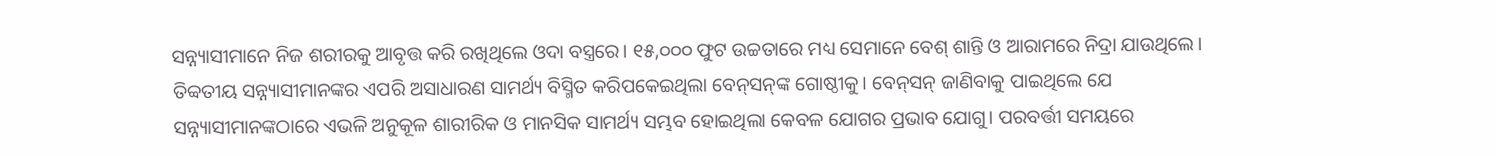ସନ୍ନ୍ୟାସୀମାନେ ନିଜ ଶରୀରକୁ ଆବୃତ୍ତ କରି ରଖିଥିଲେ ଓଦା ବସ୍ତ୍ରରେ। ୧୫,୦୦୦ ଫୁଟ ଉଚ୍ଚତାରେ ମଧ୍ୟ ସେମାନେ ବେଶ୍‌ ଶାନ୍ତି ଓ ଆରାମରେ ନିଦ୍ରା ଯାଉଥିଲେ। ତିବ୍ବତୀୟ ସନ୍ନ୍ୟାସୀମାନଙ୍କର ଏପରି ଅସାଧାରଣ ସାମର୍ଥ୍ୟ ବିସ୍ମିତ କରିପକେଇଥିଲା ବେନ୍‌ସନ୍‌ଙ୍କ ଗୋଷ୍ଠୀକୁ। ବେନ୍‌ସନ୍‌ ଜାଣିବାକୁ ପାଇଥିଲେ ଯେ ସନ୍ନ୍ୟାସୀମାନଙ୍କଠାରେ ଏଭଳି ଅନୁକୂଳ ଶାରୀରିକ ଓ ମାନସିକ ସାମର୍ଥ୍ୟ ସମ୍ଭବ ହୋଇଥିଲା କେବଳ ଯୋଗର ପ୍ରଭାବ ଯୋଗୁ। ପରବର୍ତ୍ତୀ ସମୟରେ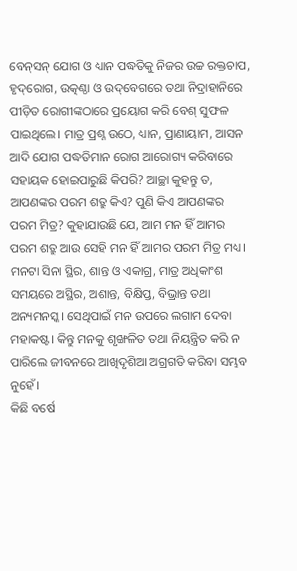ବେନ୍‌ସନ୍‌ ଯୋଗ ଓ ଧ୍ୟାନ ପଦ୍ଧତିକୁ ନିଜର ଉଚ୍ଚ ରକ୍ତଚାପ, ହୃଦ୍‌ରୋଗ, ଉତ୍କଣ୍ଠା ଓ ଉଦ୍‌ବେଗରେ ତଥା ନିଦ୍ରାହାନିରେ ପୀଡ଼ିତ ରୋଗୀଙ୍କଠାରେ ପ୍ରୟୋଗ କରି ବେଶ୍‌ ସୁଫଳ ପାଇଥିଲେ। ମାତ୍ର ପ୍ରଶ୍ନ ଉଠେ, ଧ୍ୟାନ, ପ୍ରାଣାୟାମ, ଆସନ ଆଦି ଯୋଗ ପଦ୍ଧତିମାନ ରୋଗ ଆରୋଗ୍ୟ କରିବାରେ ସହାୟକ ହୋଇପାରୁଛି କିପରି? ଆଚ୍ଛା କୁହନ୍ତୁ ତ, ଆପଣଙ୍କର ପରମ ଶତ୍ରୁ କିଏ? ପୁଣି କିଏ ଆପଣଙ୍କର ପରମ ମିତ୍ର? କୁହାଯାଉଛି ଯେ, ଆମ ମନ ହିଁ ଆମର ପରମ ଶତ୍ରୁ ଆଉ ସେହି ମନ ହିଁ ଆମର ପରମ ମିତ୍ର ମଧ୍ୟ। ମନଟା ସିନା ସ୍ଥିର, ଶାନ୍ତ ଓ ଏକାଗ୍ର, ମାତ୍ର ଅଧିକାଂଶ ସମୟରେ ଅସ୍ଥିର, ଅଶାନ୍ତ, ବିକ୍ଷିପ୍ତ, ବିଭ୍ରାନ୍ତ ତଥା ଅନ୍ୟମନସ୍କ। ସେଥିପାଇଁ ମନ ଉପରେ ଲଗାମ ଦେବା ମହାକଷ୍ଟ। କିନ୍ତୁ ମନକୁ ଶୃଙ୍ଖଳିତ ତଥା ନିୟନ୍ତ୍ରିତ କରି ନ ପାରିଲେ ଜୀବନରେ ଆଖିଦୃଶିଆ ଅଗ୍ରଗତି କରିବା ସମ୍ଭବ ନୁହେଁ।
କିଛି ବର୍ଷେ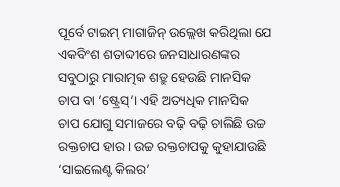ପୂର୍ବେ ଟାଇମ୍‌ ମାଗାଜିନ୍‌ ଉଲ୍ଲେଖ କରିଥିଲା ଯେ ଏକବିଂଶ ଶତାବ୍ଦୀରେ ଜନସାଧାରଣଙ୍କର ସବୁଠାରୁ ମାରାତ୍ମକ ଶତ୍ରୁ ହେଉଛି ମାନସିକ ଚାପ ବା ‘ଷ୍ଟ୍ରେସ୍‌’। ଏହି ଅତ୍ୟଧିକ ମାନସିକ ଚାପ ଯୋଗୁ ସମାଜରେ ବଢ଼ି ବଢ଼ି ଚାଲିଛି ଉଚ୍ଚ ରକ୍ତଚାପ ହାର। ଉଚ୍ଚ ରକ୍ତଚାପକୁ କୁହାଯାଉଛି ‘ସାଇଲେଣ୍ଟ କିଲର’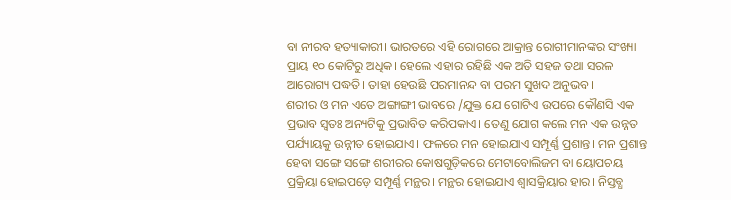ବା ନୀରବ ହତ୍ୟାକାରୀ। ଭାରତରେ ଏହି ରୋଗରେ ଆକ୍ରାନ୍ତ ରୋଗୀମାନଙ୍କର ସଂଖ୍ୟା ପ୍ରାୟ ୧୦ କୋଟିରୁ ଅଧିକ। ହେଲେ ଏହାର ରହିଛି ଏକ ଅତି ସହଜ ତଥା ସରଳ ଆରୋଗ୍ୟ ପଦ୍ଧତି। ତାହା ହେଉଛି ପରମାନନ୍ଦ ବା ପରମ ସୁଖଦ ଅନୁଭବ।
ଶରୀର ଓ ମନ ଏତେ ଅଙ୍ଗାଙ୍ଗୀ ଭାବରେ /ଯୁକ୍ତ ଯେ ଗୋଟିଏ ଉପରେ କୌଣସି ଏକ ପ୍ରଭାବ ସ୍ବତଃ ଅନ୍ୟଟିକୁ ପ୍ରଭାବିତ କରିପକାଏ। ତେଣୁ ଯୋଗ କଲେ ମନ ଏକ ଉନ୍ନତ ପର୍ଯ୍ୟାୟକୁ ଉନ୍ନୀତ ହୋଇଯାଏ। ଫଳରେ ମନ ହୋଇଯାଏ ସମ୍ପୂର୍ଣ୍ଣ ପ୍ରଶାନ୍ତ। ମନ ପ୍ରଶାନ୍ତ ହେବା ସଙ୍ଗେ ସଙ୍ଗେ ଶରୀରର କୋଷଗୁଡ଼ିକରେ ମେଟାବୋଲିଜମ ବା ୟୋପଚୟ ପ୍ରକ୍ରିୟା ହୋଇପଡ଼େ ସମ୍ପୂର୍ଣ୍ଣ ମନ୍ଥର। ମନ୍ଥର ହୋଇଯାଏ ଶ୍ୱାସକ୍ରିୟାର ହାର। ନିସ୍ତବ୍ଧ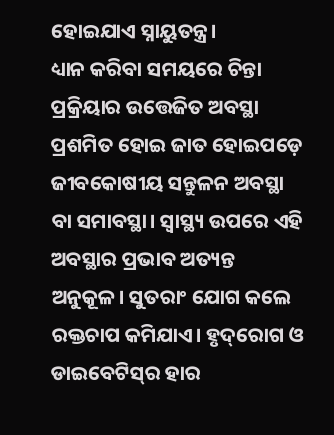ହୋଇଯାଏ ସ୍ନାୟୁତନ୍ତ୍ର।
ଧ୍ୟାନ କରିବା ସମୟରେ ଚିନ୍ତା ପ୍ରକ୍ରିୟାର ଉତ୍ତେଜିତ ଅବସ୍ଥା ପ୍ରଶମିତ ହୋଇ ଜାତ ହୋଇପଡ଼େ ଜୀବକୋଷୀୟ ସନ୍ତୁଳନ ଅବସ୍ଥା ବା ସମାବସ୍ଥା। ସ୍ବାସ୍ଥ୍ୟ ଉପରେ ଏହି ଅବସ୍ଥାର ପ୍ରଭାବ ଅତ୍ୟନ୍ତ ଅନୁକୂଳ। ସୁତରାଂ ଯୋଗ କଲେ ରକ୍ତଚାପ କମିଯାଏ। ହୃଦ୍‌ରୋଗ ଓ ଡାଇବେଟିସ୍‌ର ହାର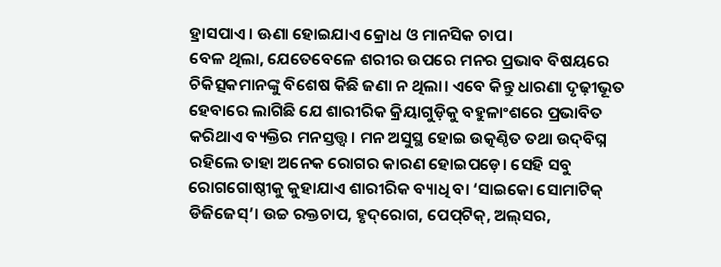ହ୍ରାସପାଏ। ଊଣା ହୋଇଯାଏ କ୍ରୋଧ ଓ ମାନସିକ ଚାପ।
ବେଳ ଥିଲା, ଯେତେବେଳେ ଶରୀର ଉପରେ ମନର ପ୍ରଭାବ ବିଷୟରେ ଚିକିତ୍ସକମାନଙ୍କୁ ବିଶେଷ କିଛି ଜଣା ନ ଥିଲା। ଏବେ କିନ୍ତୁ ଧାରଣା ଦୃଢ଼ୀଭୂତ ହେବାରେ ଲାଗିଛି ଯେ ଶାରୀରିକ କ୍ରିୟାଗୁଡ଼ିକୁ ବହୁଳାଂଶରେ ପ୍ରଭାବିତ କରିଥାଏ ବ୍ୟକ୍ତିର ମନସ୍ତତ୍ତ୍ୱ। ମନ ଅସୁସ୍ଥ ହୋଇ ଉତ୍କଣ୍ଠିତ ତଥା ଉଦ୍‌ବିଘ୍ନ ରହିଲେ ତାହା ଅନେକ ରୋଗର କାରଣ ହୋଇପଡ଼େ। ସେହି ସବୁ ରୋଗଗୋଷ୍ଠୀକୁ କୁହାଯାଏ ଶାରୀରିକ ବ୍ୟାଧି ବା ‘ସାଇକୋ ସୋମାଟିକ୍‌ ଡିଜିଜେସ୍‌’। ଉଚ୍ଚ ରକ୍ତଚାପ, ହୃଦ୍‌ରୋଗ, ପେପ୍‌ଟିକ୍‌, ଅଲ୍‌ସର,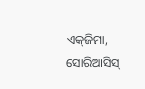ଏକ୍‌ଜିମା, ସୋରିଆସିସ୍‌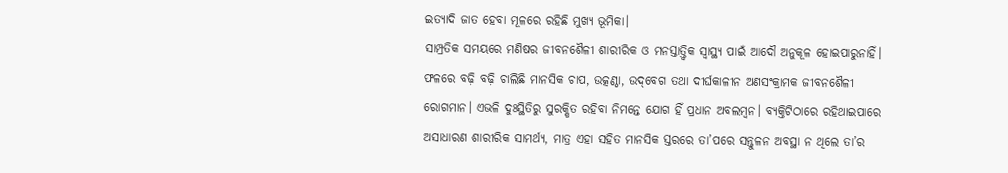ଇତ୍ୟାଦି ଜାତ ହେବା ମୂଳରେ ରହିଛି ମୁଖ୍ୟ ଭୂମିକା।
ସାମ୍ପ୍ରତିକ ସମୟରେ ମଣିଷର ଜୀବନଶୈଳୀ ଶାରୀରିକ ଓ ମନସ୍ତାତ୍ତ୍ୱିକ ସ୍ବାସ୍ଥ୍ୟ ପାଇଁ ଆଦୌ ଅନୁକୂଳ ହୋଇପାରୁନାହିଁ। ଫଳରେ ବଢ଼ି ବଢ଼ି ଚାଲିଛି ମାନସିକ ଚାପ, ଉତ୍କଣ୍ଠା, ଉଦ୍‌ବେଗ ତଥା ଦୀର୍ଘକାଳୀନ ଅଣସଂକ୍ରାମକ ଜୀବନଶୈଳୀ ରୋଗମାନ। ଏଭଳି ଦୁଃସ୍ଥିତିରୁ ସୁରକ୍ଷିତ ରହିବା ନିମନ୍ତେ ଯୋଗ ହିଁ ପ୍ରଧାନ ଅବଲମ୍ବନ। ବ୍ୟକ୍ତିଟିଠାରେ ରହିଥାଇପାରେ ଅସାଧାରଣ ଶାରୀରିକ ସାମର୍ଥ୍ୟ, ମାତ୍ର ଏହା ସହିତ ମାନସିକ ସ୍ତରରେ ତା’ପରେ ସନ୍ତୁଳନ ଅବସ୍ଥା ନ ଥିଲେ ତା’ର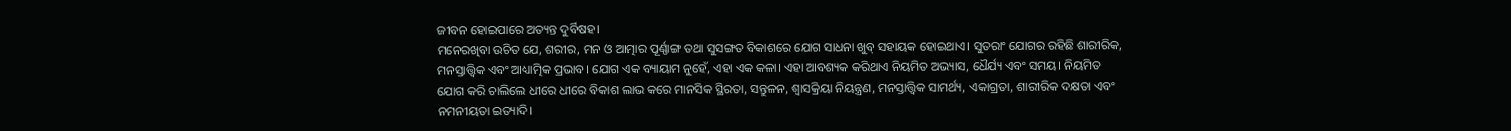ଜୀବନ ହୋଇପାରେ ଅତ୍ୟନ୍ତ ଦୁର୍ବିଷହ।
ମନେରଖିବା ଉଚିତ ଯେ, ଶରୀର, ମନ ଓ ଆତ୍ମାର ପୂର୍ଣ୍ଣାଙ୍ଗ ତଥା ସୁସଙ୍ଗତ ବିକାଶରେ ଯୋଗ ସାଧନା ଖୁବ୍‌ ସହାୟକ ହୋଇଥାଏ। ସୁତରାଂ ଯୋଗର ରହିଛି ଶାରୀରିକ, ମନସ୍ତାତ୍ତ୍ୱିକ ଏବଂ ଆଧ୍ୟାତ୍ମିକ ପ୍ରଭାବ। ଯୋଗ ଏକ ବ୍ୟାୟାମ ନୁହେଁ, ଏହା ଏକ କଳା। ଏହା ଆବଶ୍ୟକ କରିଥାଏ ନିୟମିତ ଅଭ୍ୟାସ, ଧୈର୍ଯ୍ୟ ଏବଂ ସମୟ। ନିୟମିତ ଯୋଗ କରି ଚାଲିଲେ ଧୀରେ ଧୀରେ ବିକାଶ ଲାଭ କରେ ମାନସିକ ସ୍ଥିରତା, ସନ୍ତୁଳନ, ଶ୍ୱାସକ୍ରିୟା ନିୟନ୍ତ୍ରଣ, ମନସ୍ତାତ୍ତ୍ୱିକ ସାମର୍ଥ୍ୟ, ଏକାଗ୍ରତା, ଶାରୀରିକ ଦକ୍ଷତା ଏବଂ ନମନୀୟତା ଇତ୍ୟାଦି।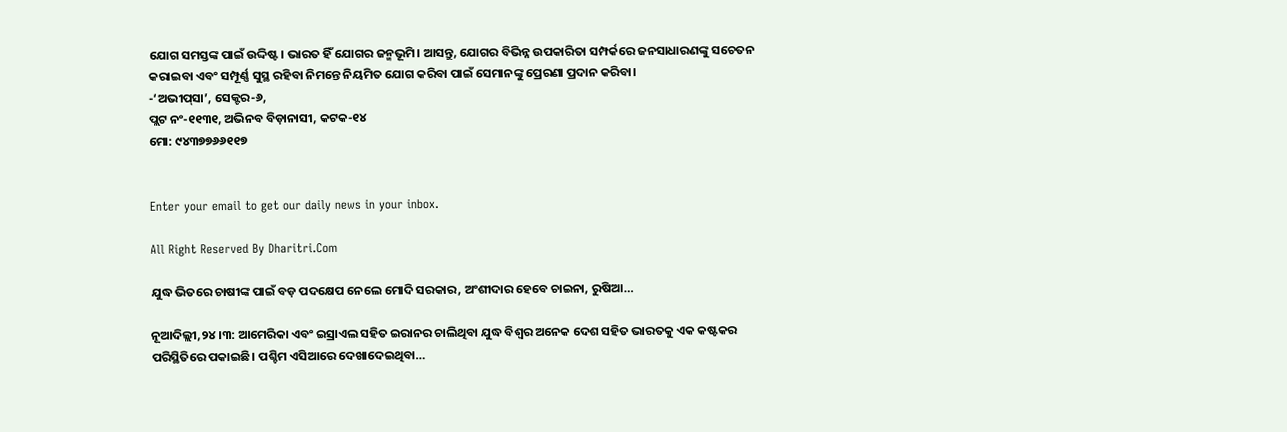ଯୋଗ ସମସ୍ତଙ୍କ ପାଇଁ ଉଦ୍ଦିଷ୍ଟ। ଭାରତ ହିଁ ଯୋଗର ଜନ୍ମଭୂମି। ଆସନ୍ତୁ, ଯୋଗର ବିଭିନ୍ନ ଉପକାରିତା ସମ୍ପର୍କରେ ଜନସାଧାରଣଙ୍କୁ ସଚେତନ କରାଇବା ଏବଂ ସମ୍ପୂର୍ଣ୍ଣ ସୁସ୍ଥ ରହିବା ନିମନ୍ତେ ନିୟମିତ ଯୋଗ କରିବା ପାଇଁ ସେମାନଙ୍କୁ ପ୍ରେରଣା ପ୍ରଦାନ କରିବା।
-‘ଅଭୀପ୍‌ସା’, ସେକ୍ଟର-୬,
ପ୍ଲଟ ନଂ-୧୧୩୧, ଅଭିନବ ବିଡ଼ାନାସୀ, କଟକ-୧୪
ମୋ: ୯୪୩୭୭୬୬୧୧୭


Enter your email to get our daily news in your inbox.

All Right Reserved By Dharitri.Com

ଯୁଦ୍ଧ ଭିତରେ ଚାଷୀଙ୍କ ପାଇଁ ବଡ଼ ପଦକ୍ଷେପ ନେଲେ ମୋଦି ସରକାର, ଅଂଶୀଦାର ହେବେ ଚାଇନା, ରୁଷିଆ…

ନୂଆଦିଲ୍ଲୀ,୨୪।୩: ଆମେରିକା ଏବଂ ଇସ୍ରାଏଲ ସହିତ ଇରାନର ଚାଲିଥିବା ଯୁଦ୍ଧ ବିଶ୍ୱର ଅନେକ ଦେଶ ସହିତ ଭାରତକୁ ଏକ କଷ୍ଟକର ପରିସ୍ଥିତିରେ ପକାଇଛି। ପଶ୍ଚିମ ଏସିଆରେ ଦେଖାଦେଇଥିବା…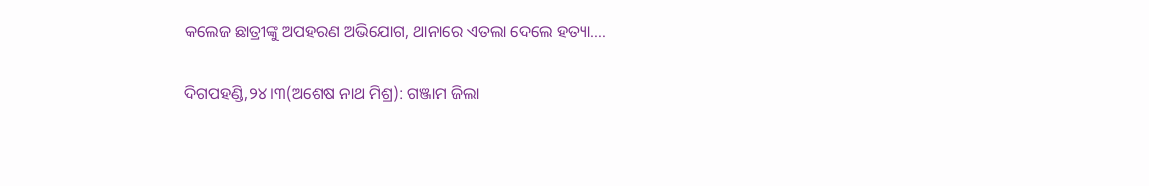କଲେଜ ଛାତ୍ରୀଙ୍କୁ ଅପହରଣ ଅଭିଯୋଗ, ଥାନାରେ ଏତଲା ଦେଲେ ହତ୍ୟା….

ଦିଗପହଣ୍ଡି,୨୪।୩(ଅଶେଷ ନାଥ ମିଶ୍ର): ଗଞ୍ଜାମ ଜିଲା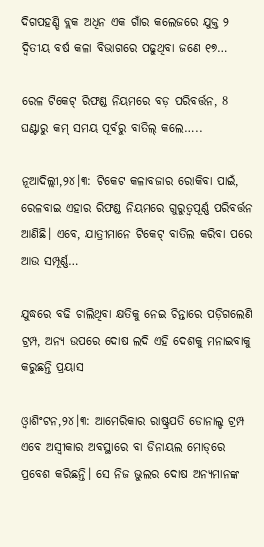ଦିଗପହଣ୍ଡି ବ୍ଲକ ଅଧିନ ଏକ ଗାଁର କଲେଜରେ ଯୁକ୍ତ ୨ ଦ୍ୱିତୀୟ ବର୍ଷ କଳା ବିଭାଗରେ ପଢୁଥିବା ଜଣେ ୧୭…

ରେଳ ଟିକେଟ୍ ରିଫଣ୍ଡ ନିୟମରେ ବଡ଼ ପରିବର୍ତ୍ତନ, 8 ଘଣ୍ଟାରୁ କମ୍ ସମୟ ପୂର୍ବରୁ ବାତିଲ୍ କଲେ…..

ନୂଆଦିଲ୍ଲୀ,୨୪।୩: ଟିକେଟ କଳାବଜାର ରୋକିବା ପାଇଁ, ରେଳବାଇ ଏହାର ରିଫଣ୍ଡ ନିୟମରେ ଗୁରୁତ୍ୱପୂର୍ଣ୍ଣ ପରିବର୍ତ୍ତନ ଆଣିଛି। ଏବେ, ଯାତ୍ରୀମାନେ ଟିକେଟ୍ ବାତିଲ କରିବା ପରେ ଆଉ ସମ୍ପୂର୍ଣ୍ଣ…

ଯୁଦ୍ଧରେ ବଢି ଚାଲିଥିବା କ୍ଷତିକୁ ନେଇ ଚିନ୍ତାରେ ପଡ଼ିଗଲେଣି ଟ୍ରମ୍ପ, ଅନ୍ୟ ଉପରେ ଦୋଷ ଲଦି ଏହି ଦେଶକୁ ମନାଇବାକୁ କରୁଛନ୍ତି ପ୍ରୟାସ

ଓ୍ବାଶିଂଟନ,୨୪।୩: ଆମେରିକାର ରାଷ୍ଟ୍ରପତି ଡୋନାଲ୍ଡ ଟ୍ରମ୍ପ ଏବେ ଅସ୍ବୀକାର ଅବସ୍ଥାରେ ବା ଡିନାୟଲ ମୋଡ୍‌ରେ ପ୍ରବେଶ କରିଛନ୍ତି। ସେ ନିଜ ଭୁଲର ଦୋଷ ଅନ୍ୟମାନଙ୍କ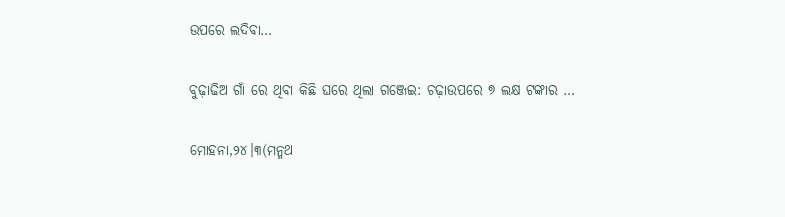ଉପରେ ଲଦିବା…

ବୁଢ଼ାଢିଅ ଗାଁ ରେ ଥିବା କିଛି ଘରେ ଥିଲା ଗଞ୍ଜେଇ: ଚଢ଼ାଉପରେ ୭ ଲକ୍ଷ ଟଙ୍କାର …

ମୋହନା,୨୪।୩(ମନ୍ମଥ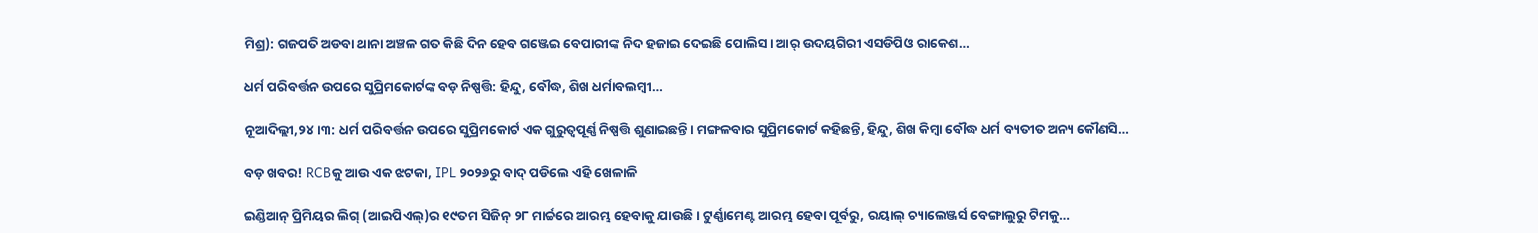ମିଶ୍ର): ଗଜପତି ଅଡବା ଥାନା ଅଞ୍ଚଳ ଗତ କିଛି ଦିନ ହେବ ଗଞ୍ଜେଇ ବେପାରୀଙ୍କ ନିଦ ହଜାଇ ଦେଇଛି ପୋଲିସ। ଆର୍‌ ଉଦୟଗିରୀ ଏସଡିପିଓ ରାକେଶ…

ଧର୍ମ ପରିବର୍ତ୍ତନ ଉପରେ ସୁପ୍ରିମକୋର୍ଟଙ୍କ ବଡ଼ ନିଷ୍ପତ୍ତି: ହିନ୍ଦୁ, ବୌଦ୍ଧ, ଶିଖ ଧର୍ମାବଲମ୍ବୀ…

ନୂଆଦିଲ୍ଲୀ,୨୪।୩: ଧର୍ମ ପରିବର୍ତ୍ତନ ଉପରେ ସୁପ୍ରିମକୋର୍ଟ ଏକ ଗୁରୁତ୍ୱପୂର୍ଣ୍ଣ ନିଷ୍ପତ୍ତି ଶୁଣାଇଛନ୍ତି। ମଙ୍ଗଳବାର ସୁପ୍ରିମକୋର୍ଟ କହିଛନ୍ତି, ହିନ୍ଦୁ, ଶିଖ କିମ୍ବା ବୌଦ୍ଧ ଧର୍ମ ବ୍ୟତୀତ ଅନ୍ୟ କୌଣସି…

ବଡ଼ ଖବର! RCBକୁ ଆଉ ଏକ ଝଟକା, IPL ୨୦୨୬ରୁ ବାଦ୍ ପଡିଲେ ଏହି ଖେଳାଳି

ଇଣ୍ଡିଆନ୍ ପ୍ରିମିୟର ଲିଗ୍ (ଆଇପିଏଲ୍)ର ୧୯ତମ ସିଜିନ୍ ୨୮ ମାର୍ଚ୍ଚରେ ଆରମ୍ଭ ହେବାକୁ ଯାଉଛି । ଟୁର୍ଣ୍ଣାମେଣ୍ଟ ଆରମ୍ଭ ହେବା ପୂର୍ବରୁ, ରୟାଲ୍ ଚ୍ୟାଲେଞ୍ଜର୍ସ ବେଙ୍ଗାଲୁରୁ ଟିମକୁ…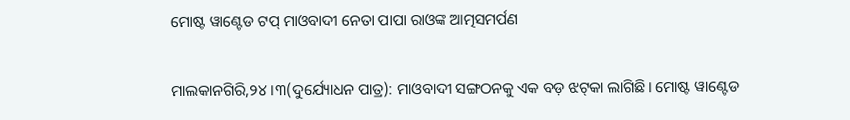ମୋଷ୍ଟ ୱାଣ୍ଟେଡ ଟପ୍‌ ମାଓବାଦୀ ନେତା ପାପା ରାଓଙ୍କ ଆତ୍ମସମର୍ପଣ

ମାଲକାନଗିରି,୨୪।୩(ଦୁର୍ଯ୍ୟୋଧନ ପାତ୍ର): ମାଓବାଦୀ ସଙ୍ଗଠନକୁ ଏକ ବଡ଼ ଝଟ୍‌କା ଲାଗିଛି। ମୋଷ୍ଟ ୱାଣ୍ଟେଡ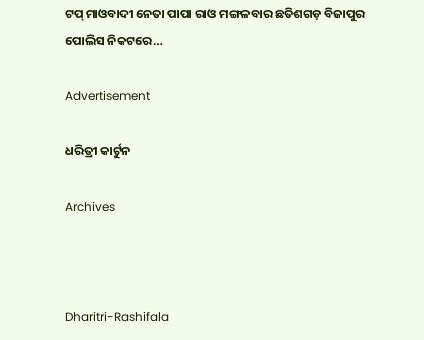ଟପ୍‌ ମାଓବାଦୀ ନେତା ପାପା ରାଓ ମଙ୍ଗଳବାର ଛତିଶଗଡ଼ ବିଜାପୁର ପୋଲିସ ନିକଟରେ…

Advertisement

ଧରିତ୍ରୀ କାର୍ଟୁନ

Archives



Dharitri-Rashifala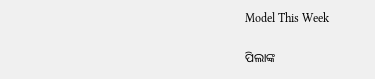Model This Week

ପିଲାଙ୍କ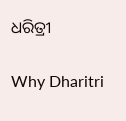ଧରିତ୍ରୀ

Why Dharitri